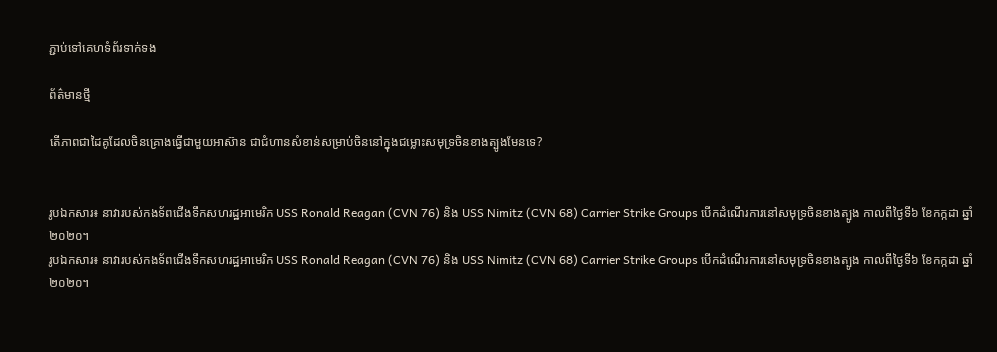ភ្ជាប់ទៅគេហទំព័រទាក់ទង

ព័ត៌មានថ្មី

តើភាពជាដៃគូដែលចិនគ្រោងធ្វើជាមួយអាស៊ាន ជាជំហានសំខាន់សម្រាប់ចិននៅក្នុងជម្លោះសមុទ្រចិនខាងត្បូងមែនទេ?


រូបឯកសារ៖ នាវារបស់កងទ័ពជើងទឹកសហរដ្ឋអាមេរិក USS Ronald Reagan (CVN 76) និង USS Nimitz (CVN 68) Carrier Strike Groups បើកដំណើរការនៅសមុទ្រចិនខាងត្បូង កាលពីថ្ងៃទី៦ ខែកក្កដា ឆ្នាំ២០២០។
រូបឯកសារ៖ នាវារបស់កងទ័ពជើងទឹកសហរដ្ឋអាមេរិក USS Ronald Reagan (CVN 76) និង USS Nimitz (CVN 68) Carrier Strike Groups បើកដំណើរការនៅសមុទ្រចិនខាងត្បូង កាលពីថ្ងៃទី៦ ខែកក្កដា ឆ្នាំ២០២០។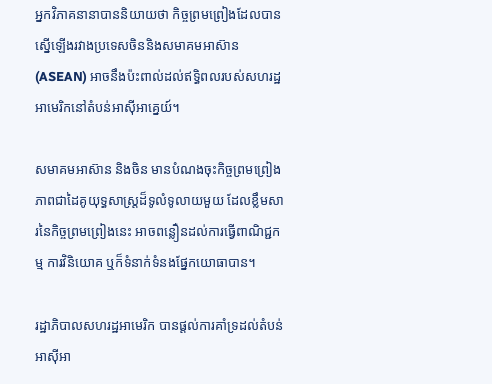អ្នកវិភាគនានាបាននិយាយថា កិច្ចព្រមព្រៀងដែលបានស្នើឡើងរវាងប្រទេសចិននិងសមាគមអាស៊ាន (ASEAN) អាចនឹងប៉ះពាល់ដល់ឥទ្ធិពលរបស់សហរដ្ឋអាមេរិកនៅតំបន់អាស៊ីអាគ្នេយ៍។

សមាគមអាស៊ាន និងចិន មានបំណងចុះកិច្ចព្រមព្រៀងភាពជាដៃគូយុទ្ធសាស្ត្រដ៏ទូលំទូលាយមួយ ដែលខ្លឹមសារនៃកិច្ចព្រមព្រៀងនេះ អាចពន្លឿនដល់ការធ្វើពាណិជ្ជកម្ម ការវិនិយោគ ឬក៏ទំនាក់ទំនងផ្នែកយោធាបាន។

រដ្ឋាភិបាលសហរដ្ឋអាមេរិក បានផ្តល់ការគាំទ្រដល់តំបន់អាស៊ីអា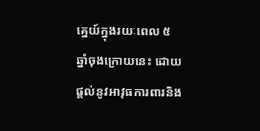គ្នេយ៍ក្នុងរយៈពេល ៥ ឆ្នាំចុងក្រោយនេះ ដោយផ្ដល់នូវអាវុធការពារនិង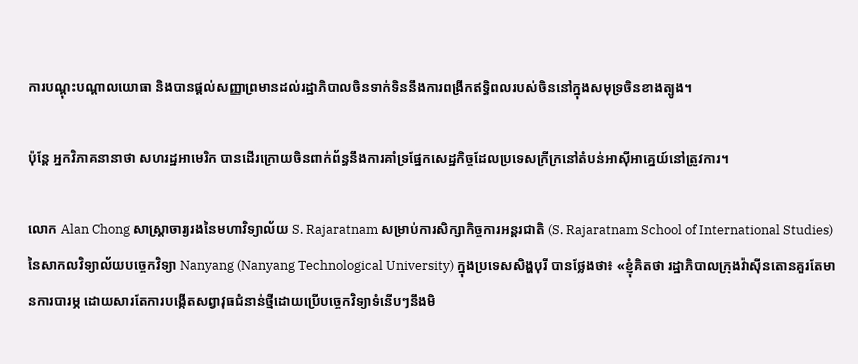ការបណ្ដុះបណ្ដាលយោធា និងបានផ្ដល់សញ្ញាព្រមានដល់រដ្ឋាភិបាលចិនទាក់ទិននឹងការពង្រីកឥទ្ធិពលរបស់ចិននៅក្នុងសមុទ្រចិនខាងត្បូង។

ប៉ុន្តែ អ្នកវិភាគនានាថា សហរដ្ឋអាមេរិក បានដើរក្រោយចិនពាក់ព័ន្ធនឹងការគាំទ្រផ្នែកសេដ្ឋកិច្ចដែលប្រទេសក្រីក្រនៅតំបន់អាស៊ីអាគ្នេយ៍នៅត្រូវការ។

លោក Alan Chong សាស្ត្រាចារ្យរងនៃមហាវិទ្យាល័យ S. Rajaratnam សម្រាប់ការសិក្សាកិច្ចការអន្តរជាតិ (S. Rajaratnam School of International Studies) នៃសាកលវិទ្យាល័យបច្ចេកវិទ្យា Nanyang (Nanyang Technological University) ក្នុងប្រទេសសិង្ហបុរី បានថ្លែងថា៖ «ខ្ញុំគិតថា រដ្ឋាភិបាលក្រុងវ៉ាស៊ីនតោនគួរតែមានការបារម្ភ ដោយសារតែការបង្កើតសព្វាវុធជំនាន់ថ្មីដោយប្រើបច្ចេកវិទ្យាទំនើបៗនឹងមិ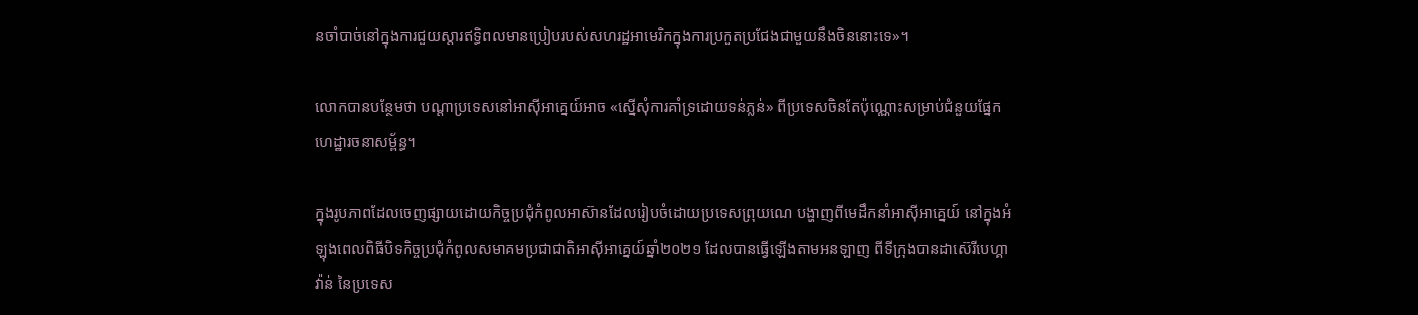នចាំបាច់នៅក្នុងការជួយស្តារឥទ្ធិពលមានប្រៀបរបស់សហរដ្ឋអាមេរិកក្នុងការប្រកួតប្រជែងជាមួយនឹងចិននោះទេ»។

លោកបានបន្ថែមថា បណ្ដាប្រទេសនៅអាស៊ីអាគ្នេយ៍អាច «ស្នើសុំការគាំទ្រដោយទន់ភ្លន់» ពីប្រទេសចិនតែប៉ុណ្ណោះសម្រាប់ជំនួយផ្នែកហេដ្ឋារចនាសម្ព័ន្ធ។

ក្នុងរូបភាពដែលចេញផ្សាយដោយកិច្ចប្រជុំកំពូលអាស៊ានដែលរៀបចំដោយប្រទេសព្រុយណេ បង្ហាញពីមេដឹកនាំអាស៊ីអាគ្នេយ៍ នៅក្នុងអំឡុងពេលពិធីបិទកិច្ចប្រជុំកំពូលសមាគមប្រជាជាតិអាស៊ីអាគ្នេយ៍ឆ្នាំ២០២១ ដែលបានធ្វើឡើងតាមអនឡាញ ពីទីក្រុងបានដាស៊េរីបេហ្គាវ៉ាន់ នៃប្រទេស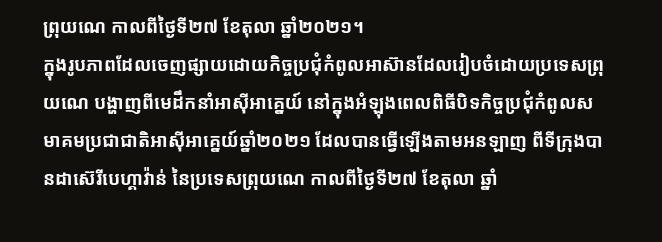ព្រុយណេ កាលពីថ្ងៃទី២៧ ខែតុលា ឆ្នាំ២០២១។
ក្នុងរូបភាពដែលចេញផ្សាយដោយកិច្ចប្រជុំកំពូលអាស៊ានដែលរៀបចំដោយប្រទេសព្រុយណេ បង្ហាញពីមេដឹកនាំអាស៊ីអាគ្នេយ៍ នៅក្នុងអំឡុងពេលពិធីបិទកិច្ចប្រជុំកំពូលសមាគមប្រជាជាតិអាស៊ីអាគ្នេយ៍ឆ្នាំ២០២១ ដែលបានធ្វើឡើងតាមអនឡាញ ពីទីក្រុងបានដាស៊េរីបេហ្គាវ៉ាន់ នៃប្រទេសព្រុយណេ កាលពីថ្ងៃទី២៧ ខែតុលា ឆ្នាំ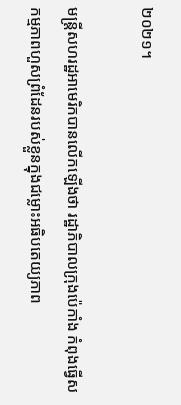២០២១។

មន្ត្រីសហរដ្ឋអាមេរិកបានលើកឡើងថា រដ្ឋាភិបាលក្រុងប៉េកាំង កំពុងធ្វើសកម្មភាពហួសព្រំដែនរបស់ខ្លួនក្នុងជម្លោះអធិបតេយ្យភាព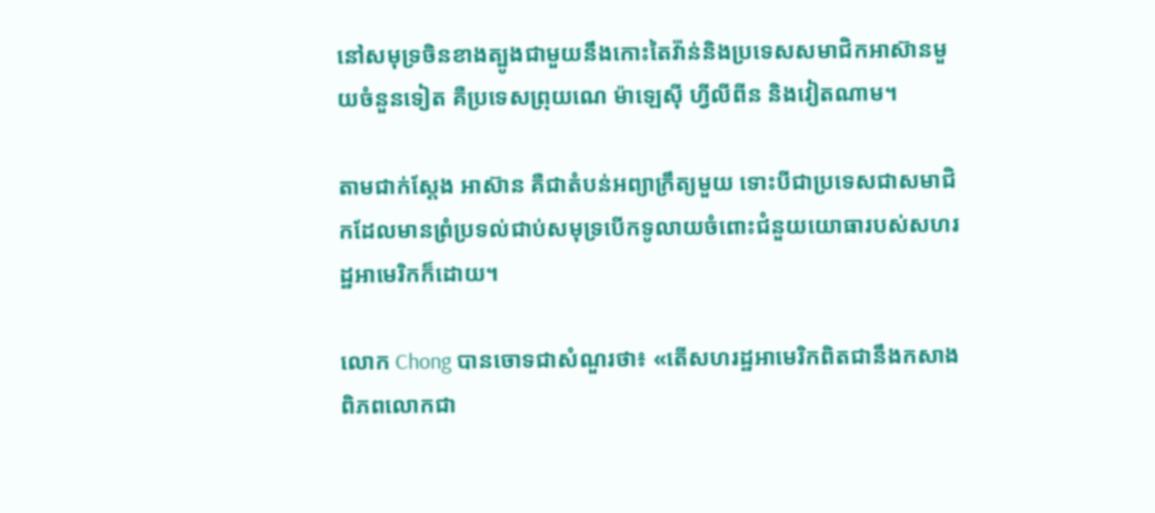នៅសមុទ្រចិនខាងត្បូងជាមួយនឹងកោះតៃវ៉ា់ន់និងប្រទេសសមាជិកអាស៊ានមួយចំនួនទៀត គឺប្រទេសព្រុយណេ ម៉ាឡេស៊ី ហ្វីលីពីន និងវៀតណាម។

តាមជាក់ស្ដែង អាស៊ាន គឺជាតំបន់អព្យាក្រឹត្យមួយ ទោះបីជាប្រទេសជាសមាជិកដែលមានព្រំប្រទល់ជាប់សមុទ្របើកទូលាយចំពោះជំនួយយោធារបស់សហរដ្ឋអាមេរិកក៏ដោយ។

លោក Chong បានចោទជាសំណួរថា៖ «តើសហរដ្ឋអាមេរិកពិតជានឹងកសាងពិភពលោកជា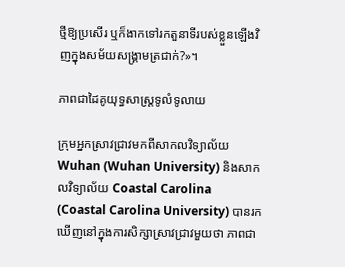ថ្មីឱ្យប្រសើរ ឬក៏ងាកទៅរកតួនាទីរបស់ខ្លួនឡើងវិញក្នុងសម័យសង្គ្រាមត្រជាក់?»។

ភាពជាដៃគូយុទ្ធសាស្ត្រទូលំទូលាយ

ក្រុមអ្នកស្រាវជ្រាវមកពីសាកលវិទ្យាល័យ Wuhan (Wuhan University) និងសាកលវិទ្យាល័យ Coastal Carolina (Coastal Carolina University) បានរកឃើញនៅក្នុងការសិក្សាស្រាវជ្រាវមួយថា ភាពជា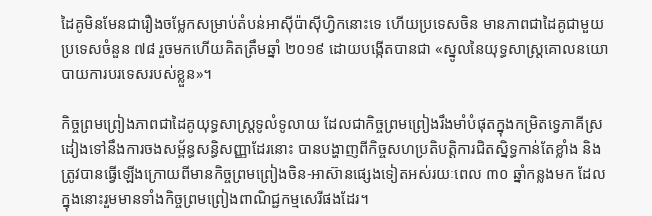ដៃគូមិនមែនជារឿងចម្លែកសម្រាប់តំបន់អាស៊ីប៉ាស៊ីហ្វិកនោះទេ ហើយប្រទេសចិន មានភាពជាដៃគូជាមួយប្រទេសចំនួន ៧៨ រួចមកហើយគិតត្រឹមឆ្នាំ ២០១៩ ដោយបង្កើតបានជា «ស្នូលនៃយុទ្ធសាស្ត្រគោលនយោបាយការបរទេសរបស់ខ្លួន»។

កិច្ចព្រមព្រៀងភាពជាដៃគូយុទ្ធសាស្ត្រទូលំទូលាយ ដែលជាកិច្ចព្រមព្រៀងរឹងមាំបំផុតក្នុងកម្រិតទ្វេភាគីស្រដៀងទៅនឹងការចងសម្ព័ន្ធសន្ធិសញ្ញាដែរនោះ បានបង្ហាញពីកិច្ចសហប្រតិបត្តិការជិតស្និទ្ធកាន់តែខ្លាំង និងត្រូវបានធ្វើឡើងក្រោយពីមានកិច្ចព្រមព្រៀងចិន-អាស៊ានផ្សេងទៀតអស់រយៈពេល ៣០ ឆ្នាំកន្លងមក ដែលក្នុងនោះរួមមានទាំងកិច្ចព្រមព្រៀងពាណិជ្ជកម្មសេរីផងដែរ។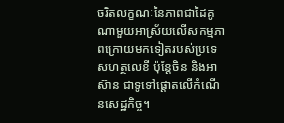ចរិតលក្ខណៈនៃភាពជាដៃគូណាមួយអាស្រ័យលើសកម្មភាពក្រោយមកទៀតរបស់ប្រទេសហត្ថលេខី ប៉ុន្តែចិន និងអាស៊ាន ជាទូទៅផ្តោតលើកំណើនសេដ្ឋកិច្ច។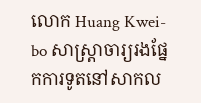លោក Huang Kwei-bo សាស្ត្រាចារ្យរងផ្នែកការទូតនៅសាកល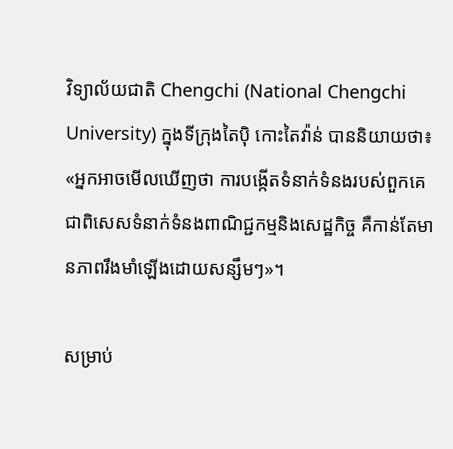វិទ្យាល័យជាតិ Chengchi (National Chengchi University) ក្នុងទីក្រុងតៃប៉ិ កោះតៃវ៉ាន់ បាននិយាយថា៖ «អ្នកអាចមើលឃើញថា ការបង្កើតទំនាក់ទំនងរបស់ពួកគេ ជាពិសេសទំនាក់ទំនងពាណិជ្ជកម្មនិងសេដ្ឋកិច្ច គឺកាន់តែមានភាពរឹងមាំឡើងដោយសន្សឹមៗ»។

សម្រាប់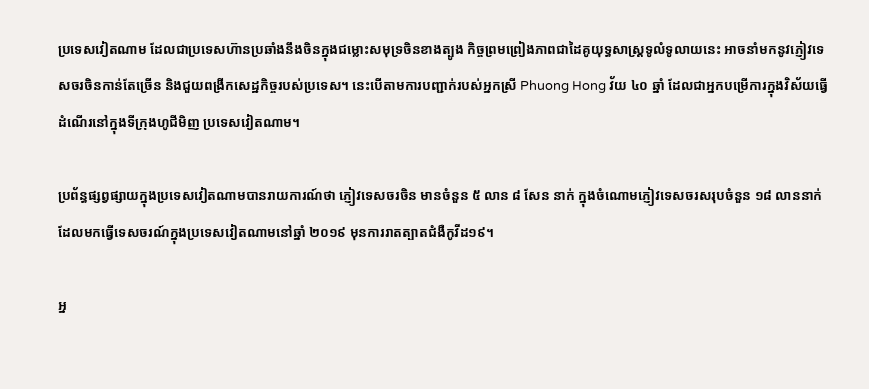ប្រទេសវៀតណាម ដែលជាប្រទេសហ៊ានប្រឆាំងនឹងចិនក្នុងជម្លោះសមុទ្រចិនខាងត្បូង កិច្ចព្រមព្រៀងភាពជាដៃគូយុទ្ធសាស្ត្រទូលំទូលាយនេះ អាចនាំមកនូវភ្ញៀវទេសចរចិនកាន់តែច្រើន និងជួយពង្រីកសេដ្ឋកិច្ចរបស់ប្រទេស។ នេះបើតាមការបញ្ជាក់របស់អ្នកស្រី Phuong Hong វ័យ ៤០ ឆ្នាំ ដែលជាអ្នកបម្រើការក្នុងវិស័យធ្វើដំណើរនៅក្នុងទីក្រុងហូជីមិញ ប្រទេសវៀតណាម។

ប្រព័ន្ធផ្សព្វផ្សាយក្នុងប្រទេសវៀតណាមបានរាយការណ៍ថា ភ្ញៀវទេសចរចិន មានចំនួន ៥ លាន ៨ សែន នាក់ ក្នុងចំណោមភ្ញៀវទេសចរសរុបចំនួន ១៨ លាននាក់ដែលមកធ្វើទេសចរណ៍ក្នុងប្រទេសវៀតណាមនៅឆ្នាំ ២០១៩ មុនការរាតត្បាតជំងឺកូវីដ១៩។

អ្ន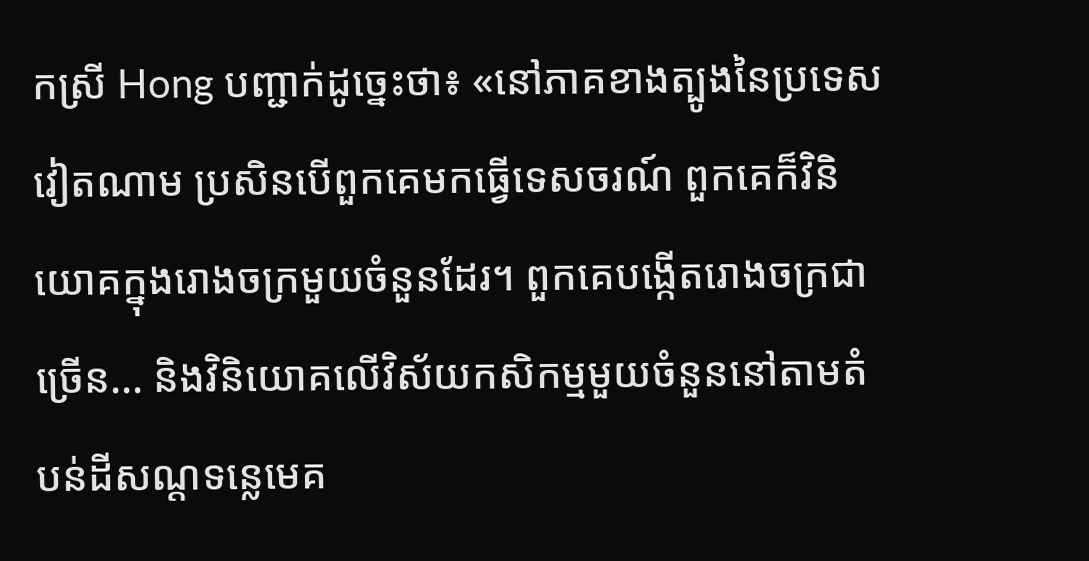កស្រី Hong បញ្ជាក់ដូច្នេះថា៖ «នៅភាគខាងត្បូងនៃប្រទេសវៀតណាម ប្រសិនបើពួកគេមកធ្វើទេសចរណ៍ ពួកគេក៏វិនិយោគក្នុងរោងចក្រមួយចំនួនដែរ។ ពួកគេបង្កើតរោងចក្រជាច្រើន... និងវិនិយោគលើវិស័យកសិកម្មមួយចំនួននៅតាមតំបន់ដីសណ្តទន្លេមេគ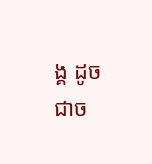ង្គ ដូចជាច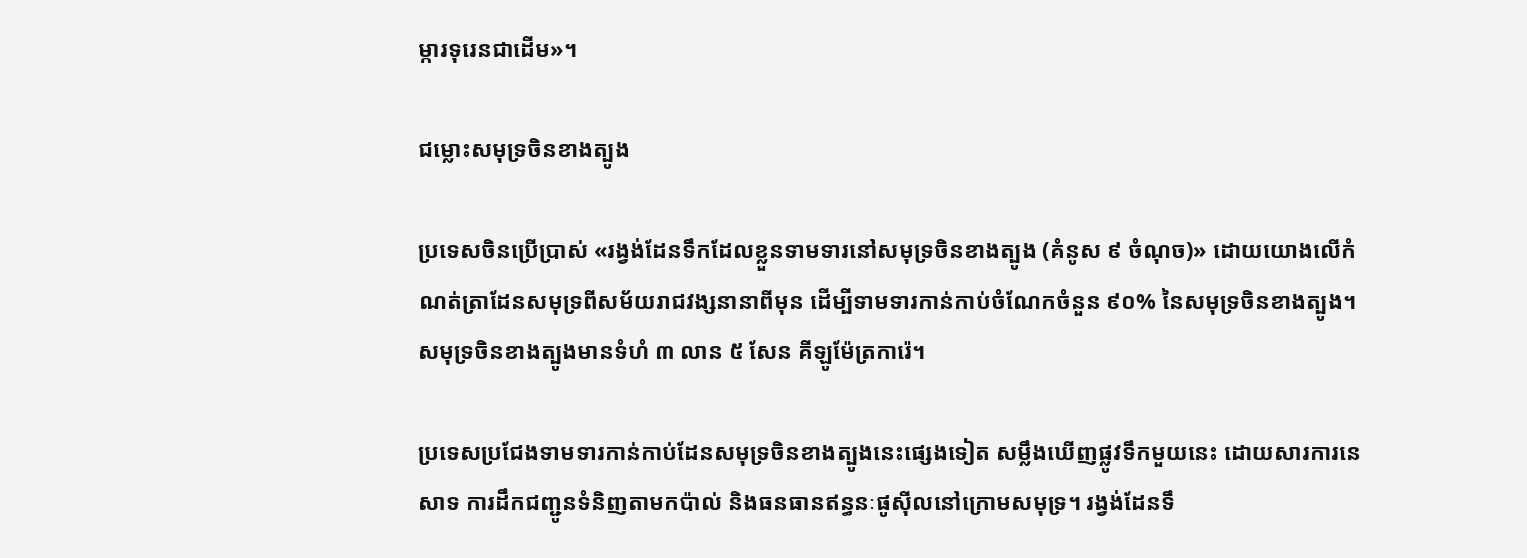ម្ការទុរេនជាដើម»។

ជម្លោះសមុទ្រចិនខាងត្បូង

ប្រទេសចិនប្រើប្រាស់ «រង្វង់ដែនទឹកដែលខ្លួនទាមទារនៅសមុទ្រចិនខាងត្បូង (គំនូស ៩ ចំណុច)» ដោយយោងលើកំណត់ត្រាដែនសមុទ្រពីសម័យរាជវង្សនានាពីមុន ដើម្បីទាមទារកាន់កាប់ចំណែកចំនួន ៩០% នៃសមុទ្រចិនខាងត្បូង។ សមុទ្រចិនខាងត្បូងមានទំហំ ៣ លាន ៥ សែន គីឡូម៉ែត្រការ៉េ។

ប្រទេសប្រជែងទាមទារកាន់កាប់ដែនសមុទ្រចិនខាងត្បូងនេះផ្សេងទៀត សម្លឹងឃើញផ្លូវទឹកមួយនេះ ដោយសារការនេសាទ ការដឹកជញ្ជូនទំនិញតាមកប៉ាល់ និងធនធានឥន្ធនៈផូស៊ីលនៅក្រោមសមុទ្រ។ រង្វង់ដែនទឹ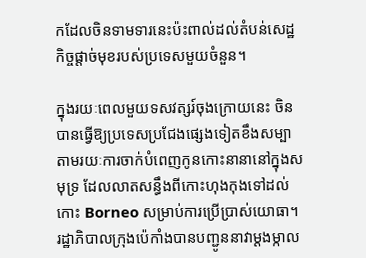កដែលចិនទាមទារនេះប៉ះពាល់ដល់តំបន់សេដ្ឋកិច្ចផ្តាច់មុខរបស់ប្រទេសមួយចំនួន។

ក្នុងរយៈពេលមួយទសវត្សរ៍ចុងក្រោយនេះ ចិនបានធ្វើឱ្យប្រទេសប្រជែងផ្សេងទៀតខឹងសម្បាតាមរយៈការចាក់បំពេញកូនកោះនានានៅក្នុងសមុទ្រ ដែលលាតសន្ធឹងពីកោះហុងកុងទៅដល់កោះ Borneo សម្រាប់ការប្រើប្រាស់យោធា។ រដ្ឋាភិបាលក្រុងប៉េកាំងបានបញ្ជូននាវាម្ដងម្កាល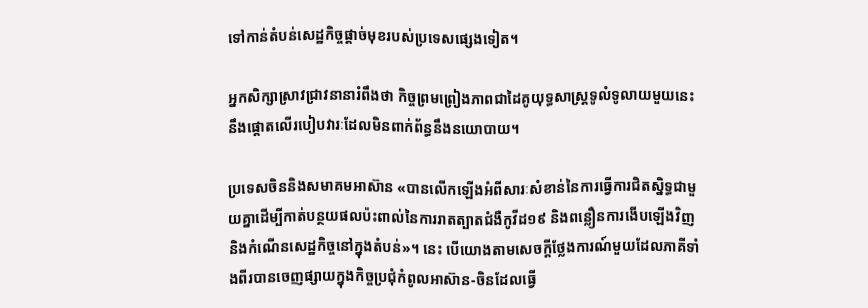ទៅកាន់តំបន់សេដ្ឋកិច្ចផ្តាច់មុខរបស់ប្រទេសផ្សេងទៀត។

អ្នកសិក្សាស្រាវជ្រាវនានារំពឹងថា កិច្ចព្រមព្រៀងភាពជាដៃគូយុទ្ធសាស្ត្រទូលំទូលាយមួយនេះនឹងផ្ដោតលើរបៀបវារៈដែលមិនពាក់ព័ន្ធនឹងនយោបាយ។

ប្រទេសចិននិងសមាគមអាស៊ាន «បានលើកឡើងអំពីសារៈសំខាន់នៃការធ្វើការជិតស្និទ្ធជាមួយគ្នាដើម្បីកាត់បន្ថយផលប៉ះពាល់នៃការរាតត្បាតជំងឺកូវីដ១៩ និងពន្លឿនការងើបឡើងវិញនិងកំណើនសេដ្ឋកិច្ចនៅក្នុងតំបន់»។ នេះ បើយោងតាមសេចក្តីថ្លែងការណ៍មួយដែលភាគីទាំងពីរបានចេញផ្សាយក្នុងកិច្ចប្រជុំកំពូលអាស៊ាន-ចិនដែលធ្វើ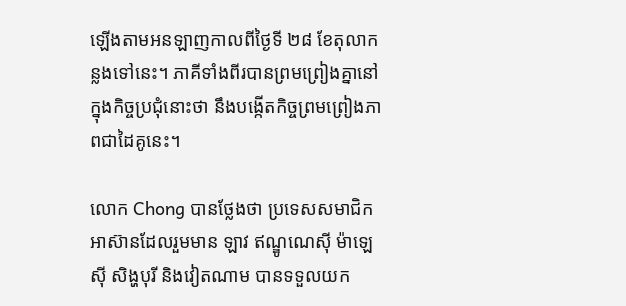ឡើងតាមអនឡាញកាលពីថ្ងៃទី ២៨ ខែតុលាកន្លងទៅនេះ។ ភាគីទាំងពីរបានព្រមព្រៀងគ្នានៅក្នុងកិច្ចប្រជុំនោះថា នឹងបង្កើតកិច្ចព្រមព្រៀងភាពជាដៃគូនេះ។

លោក Chong បានថ្លែងថា ប្រទេសសមាជិកអាស៊ានដែលរួមមាន ឡាវ ឥណ្ឌូណេស៊ី ម៉ាឡេស៊ី សិង្ហបុរី និងវៀតណាម បានទទួលយក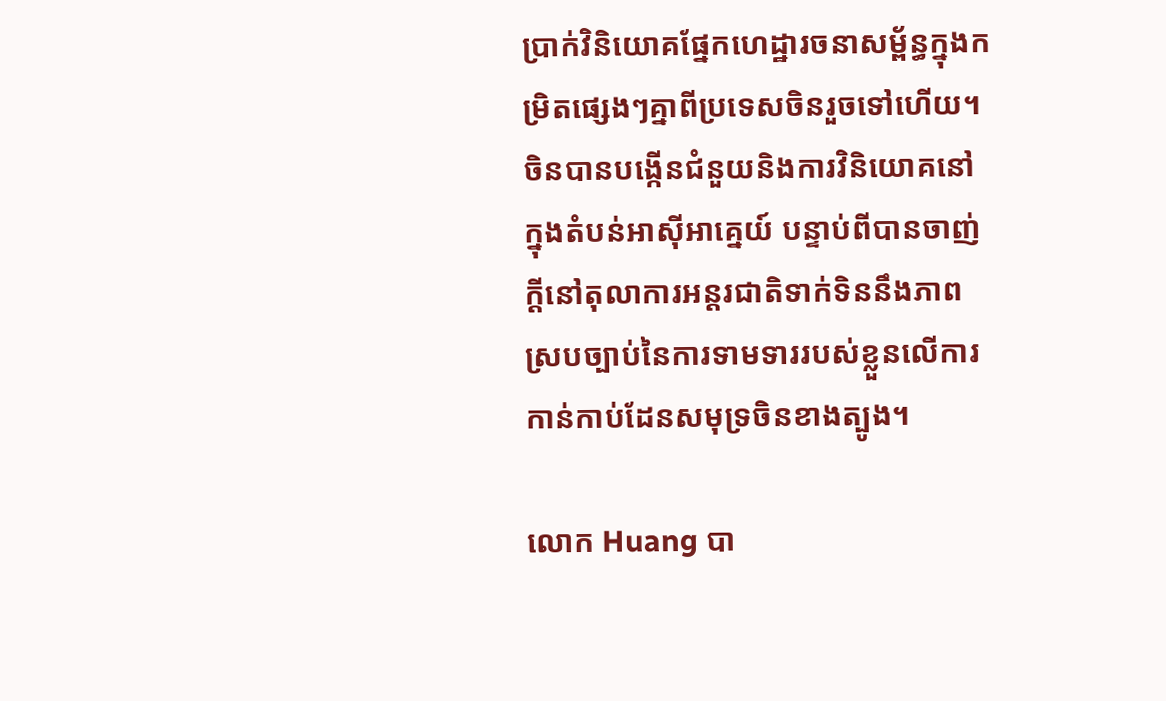ប្រាក់វិនិយោគផ្នែកហេដ្ឋារចនាសម្ព័ន្ធក្នុងកម្រិតផ្សេងៗគ្នាពីប្រទេសចិនរួចទៅហើយ។ ចិនបានបង្កើនជំនួយនិងការវិនិយោគនៅក្នុងតំបន់អាស៊ីអាគ្នេយ៍ បន្ទាប់ពីបានចាញ់ក្តីនៅតុលាការអន្តរជាតិទាក់ទិននឹងភាពស្របច្បាប់នៃការទាមទាររបស់ខ្លួនលើការកាន់កាប់ដែនសមុទ្រចិនខាងត្បូង។

លោក Huang បា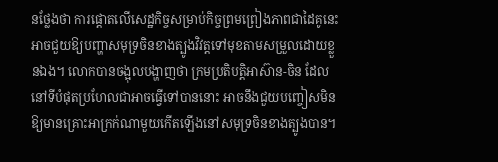នថ្លែងថា ការផ្តោតលើសេដ្ឋកិច្ចសម្រាប់កិច្ចព្រមព្រៀងភាពជាដៃគូនេះអាចជួយឱ្យបញ្ហាសមុទ្រចិនខាងត្បូងវិវត្តទៅមុខតាមសម្រួលដោយខ្លួនឯង។ លោកបានចង្អុលបង្ហាញថា ក្រមប្រតិបត្តិអាស៊ាន-ចិន ដែលនៅទីបំផុតប្រហែលជាអាចធ្វើទៅបាននោះ អាចនឹងជួយបញ្ចៀសមិនឱ្យមានគ្រោះអាក្រក់ណាមួយកើតឡើងនៅសមុទ្រចិនខាងត្បូងបាន។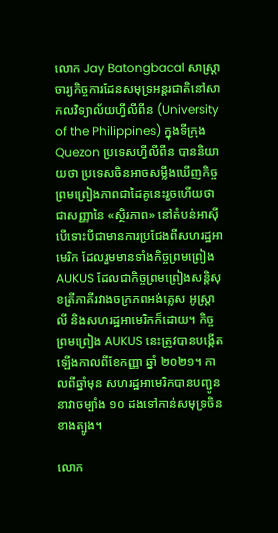លោក Jay Batongbacal សាស្ត្រាចារ្យកិច្ចការដែនសមុទ្រអន្តរជាតិនៅសាកលវិទ្យាល័យហ្វីលីពីន (University of the Philippines) ក្នុងទីក្រុង Quezon ប្រទេសហ្វីលីពីន បាននិយាយថា ប្រទេសចិនអាចសម្លឹងឃើញកិច្ចព្រមព្រៀងភាពជាដៃគូនេះរួចហើយថាជាសញ្ញានៃ «ស្ថិរភាព» នៅតំបន់អាស៊ី បើទោះបីជាមានការប្រជែងពីសហរដ្ឋអាមេរិក ដែលរួមមានទាំងកិច្ចព្រមព្រៀង AUKUS ដែលជាកិច្ចព្រមព្រៀងសន្តិសុខត្រីភាគីរវាងចក្រភពអង់គ្លេស អូស្ត្រាលី និងសហរដ្ឋអាមេរិកក៏ដោយ។ កិច្ចព្រមព្រៀង AUKUS នេះត្រូវបានបង្កើតឡើងកាលពីខែកញ្ញា ឆ្នាំ ២០២១។ កាលពីឆ្នាំមុន សហរដ្ឋអាមេរិកបានបញ្ជូននាវាចម្បាំង ១០ ដងទៅកាន់សមុទ្រចិនខាងត្បូង។

លោក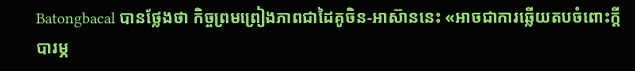Batongbacal បានថ្លែងថា កិច្ចព្រមព្រៀងភាពជាដៃគូចិន-អាស៊ាននេះ «អាចជាការឆ្លើយតបចំពោះក្តីបារម្ភ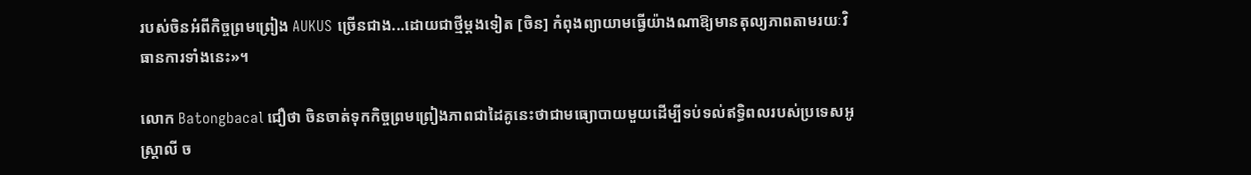របស់ចិនអំពីកិច្ចព្រមព្រៀង AUKUS ច្រើនជាង...ដោយជាថ្មីម្ដងទៀត [ចិន] កំពុងព្យាយាមធ្វើយ៉ាងណាឱ្យមានតុល្យភាពតាមរយៈវិធានការទាំងនេះ»។

លោក Batongbacal ជឿថា ចិនចាត់ទុកកិច្ចព្រមព្រៀងភាពជាដៃគូនេះថាជាមធ្យោបាយមួយដើម្បីទប់ទល់ឥទ្ធិពលរបស់ប្រទេសអូស្ត្រាលី ច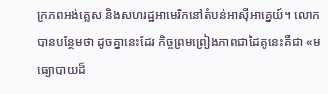ក្រភពអង់គ្លេស និងសហរដ្ឋអាមេរិកនៅតំបន់អាស៊ីអាគ្នេយ៍។ លោកបានបន្ថែមថា ដូចគ្នានេះដែរ កិច្ចព្រមព្រៀងភាពជាដៃគូនេះគឺជា «មធ្យោបាយដ៏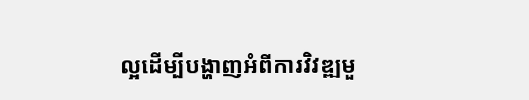ល្អដើម្បីបង្ហាញអំពីការវិវឌ្ឍមួ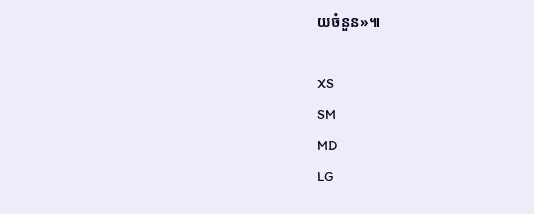យចំនួន»៕

XS
SM
MD
LG